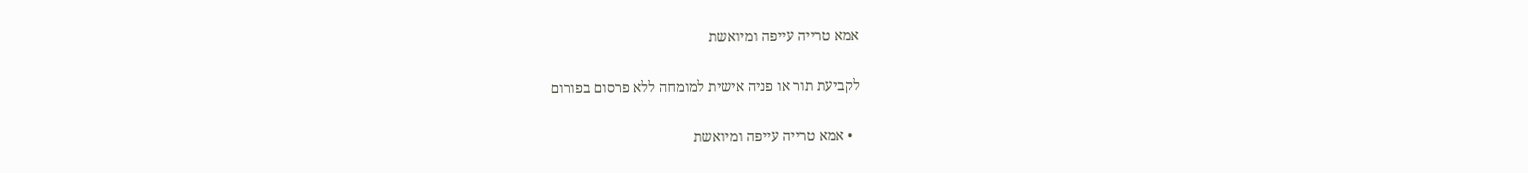אמא טרייה עייפה ומיואשת

לקביעת תור או פניה אישית למומחה ללא פרסום בפורום

  • אמא טרייה עייפה ומיואשת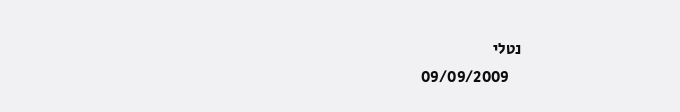נטלי
    09/09/2009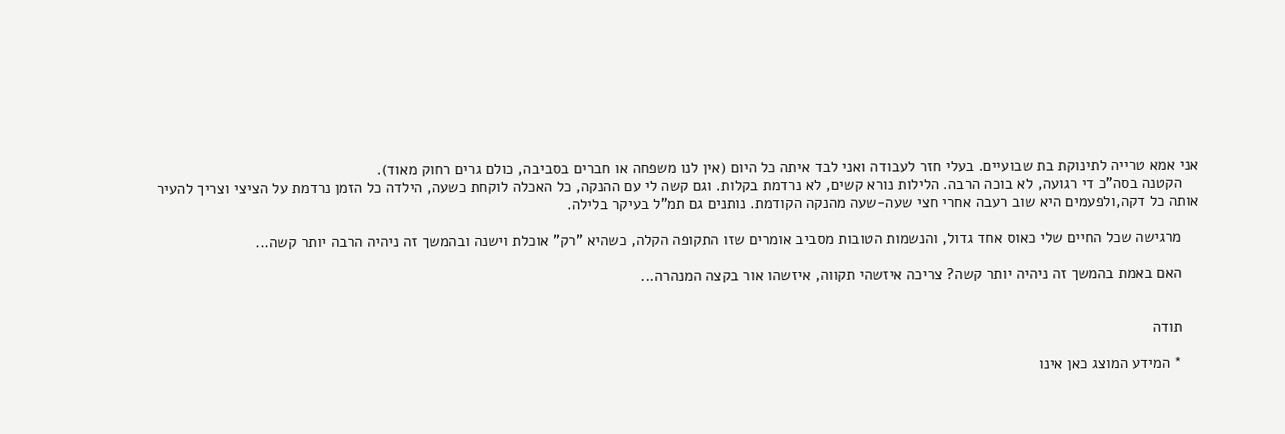אני אמא טרייה לתינוקת בת שבועיים. בעלי חזר לעבודה ואני לבד איתה כל היום (אין לנו משפחה או חברים בסביבה, כולם גרים רחוק מאוד).
    הקטנה בסה"כ די רגועה, לא בוכה הרבה. הלילות נורא קשים, לא נרדמת בקלות. וגם קשה לי עם ההנקה, כל האכלה לוקחת כשעה, הילדה כל הזמן נרדמת על הציצי וצריך להעיר אותה כל דקה,ולפעמים היא שוב רעבה אחרי חצי שעה-שעה מהנקה הקודמת. נותנים גם תמ"ל בעיקר בלילה.

    מרגישה שכל החיים שלי כאוס אחד גדול, והנשמות הטובות מסביב אומרים שזו התקופה הקלה, כשהיא "רק" אוכלת וישנה ובהמשך זה ניהיה הרבה יותר קשה...

    האם באמת בהמשך זה ניהיה יותר קשה? צריכה איזשהי תקווה, איזשהו אור בקצה המנהרה...


    תודה

    * המידע המוצג כאן אינו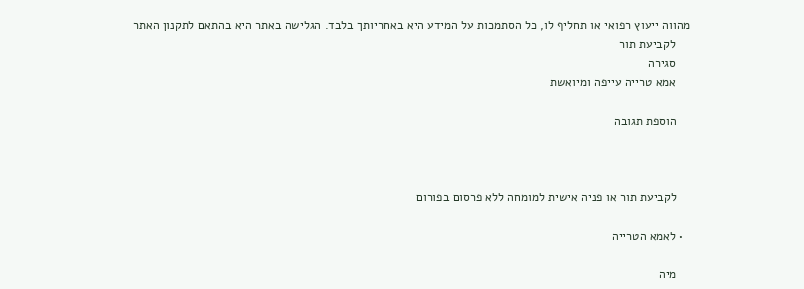מהווה ייעוץ רפואי או תחליף לו, כל הסתמכות על המידע היא באחריותך בלבד. הגלישה באתר היא בהתאם לתקנון האתר
    לקביעת תור
    סגירה
    אמא טרייה עייפה ומיואשת

    הוספת תגובה



    לקביעת תור או פניה אישית למומחה ללא פרסום בפורום

  • לאמא הטרייה

    מיה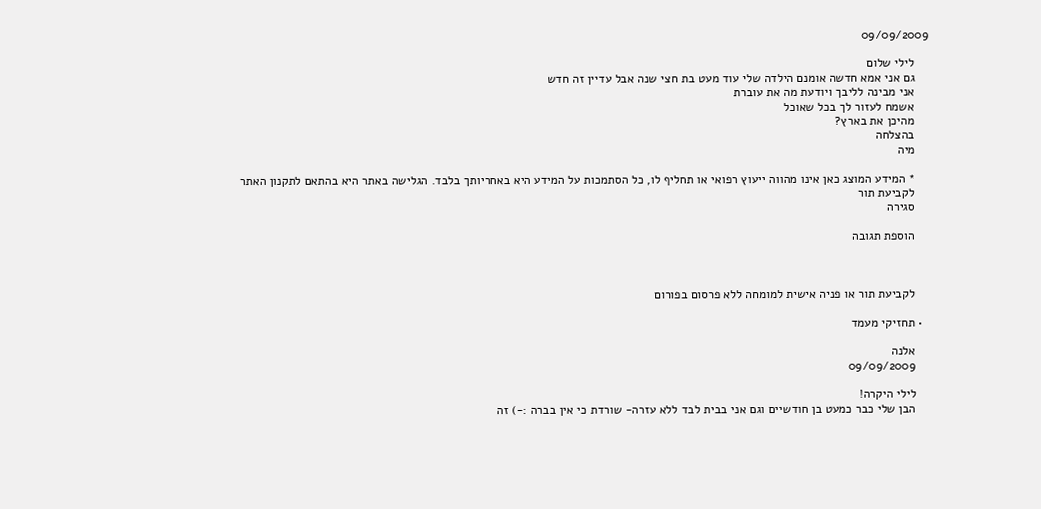09/09/2009

    לילי שלום
    גם אני אמא חדשה אומנם הילדה שלי עוד מעט בת חצי שנה אבל עדיין זה חדש
    אני מבינה לליבך ויודעת מה את עוברת
    אשמח לעזור לך בכל שאוכל
    מהיכן את בארץ?
    בהצלחה
    מיה

    * המידע המוצג כאן אינו מהווה ייעוץ רפואי או תחליף לו, כל הסתמכות על המידע היא באחריותך בלבד. הגלישה באתר היא בהתאם לתקנון האתר
    לקביעת תור
    סגירה

    הוספת תגובה



    לקביעת תור או פניה אישית למומחה ללא פרסום בפורום

  • תחזיקי מעמד

    אלנה
    09/09/2009

    לילי היקרה!
    הבן שלי כבר כמעט בן חודשיים וגם אני בבית לבד ללא עזרה- שורדת כי אין בברה :-) זה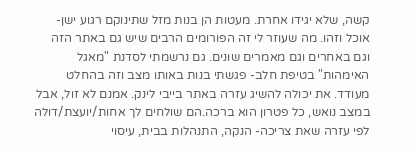קשה, שלא יגידו אחרת. מעטות הן בנות מזל שתינוקם רגוע ישן-אוכל וזהו. מה שעוזר לי זה הפורומים הרבים שיש גם באתר הזה וגם באחרים וגם מאמרים שונים. גם נרשמתי לסדנת "מאגל האימהות" בטיפת חלב- פגשתי בנות באותו מצב וזה בהחלט מעודד. את יכולה להשיג עזרה באתר בייבי לינק. אמנם לא זול, אבל במצב נואש, כל פטרון הוא ברכה.הם שולחים לך אחות/יועצת/דולה לפי עזרה שאת צריכה- הנקה, התנהלות בבית, עיסוי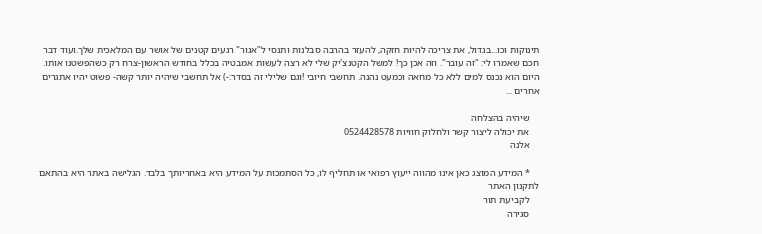תינוקות וכו...בגדול, את צריכה להיות חזקה, להעזר בהרבה סבלנות ותנסי ל"אגור" רגעים קטנים של אושר עם המלאכית שלך.ועוד דבר חכם שאמרו לי: "זה עובר". וזה אכן כך! למשל הקטנצ'יק שלי לא רצה לעשות אמבטיה בכלל בחודש הראשון-צרח רק כשהפשטנו אותו. היום הוא נכנס למים ללא כל מחאה וכמעט נהנה. תחשבי חיובי !וגם שלילי זה בסדר:-) אל תחשבי שיהיה יותר קשה- פשוט יהיו אתגרים אחרים ...

    שיהיה בהצלחה
    את יכולה ליצור קשר ולחלוק חוויות 0524428578
    אלנה

    * המידע המוצג כאן אינו מהווה ייעוץ רפואי או תחליף לו, כל הסתמכות על המידע היא באחריותך בלבד. הגלישה באתר היא בהתאם לתקנון האתר
    לקביעת תור
    סגירה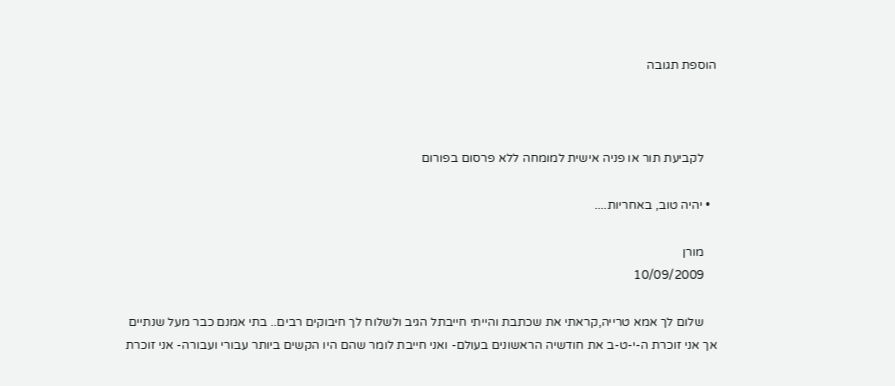הוספת תגובה



    לקביעת תור או פניה אישית למומחה ללא פרסום בפורום

  • יהיה טוב, באחריות....

    מורן
    10/09/2009

    שלום לך אמא טרייה,קראתי את שכתבת והייתי חייבתל הגיב ולשלוח לך חיבוקים רבים.. בתי אמנם כבר מעל שנתיים אך אני זוכרת ה-י-ט-ב את חודשיה הראשונים בעולם- ואני חייבת לומר שהם היו הקשים ביותר עבורי ועבורה- אני זוכרת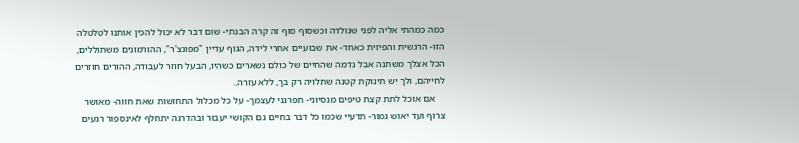כמה כמהתי אליה לפני שנולדה וכשסוף סוף זה קרה הבנתי- שום דבר לא יכול להכין אותנו לטלטלה הזו- הרגשית והפיזית כאחד- את שבועיים אחרי לידה, הגוף עדיין "מפונצ'ר", ההורמונים משתוללים, הכל אצלך משתנה אבל נדמה שהחיים של כולם נשארים כשהיו, הבעל חוזר לעבודה, ההורים חוזרים לחייהם, ולך יש תינוקת קטנה שתלויה רק בך, ללא עזרה..
    אם אוכל לתת קצת טיפים מנסיוני- תפרגני לעצמך- על כל מכלול התחושות שאת חווה- מאושר צרוף ועד יאוש גמור- תדעיי שכמו כל דבר בחיים גם הקושי יעבור ובהדרגה יתחלף לאינספור רגעים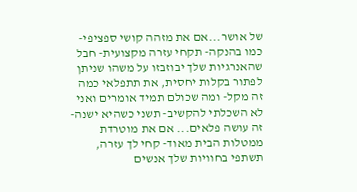של אושר...אם את מזהה קושי ספציפי- כמו בהנקה- תקחי עזרה מקצועית- חבל שהאנרגיות שלך יבוזבזו על משהו שניתן לפתור בקלות יחסית, את תתפלאי כמה זה מקל- ומה שכולם תמיד אומרים ואני לא השכלתי להקשיב- תשני כשהיא ישנה- זה עושה פלאים... אם את מוטרדת ממטלות הבית מאוד- קחי לך עזרה, תשתפי בחוויות שלך אנשים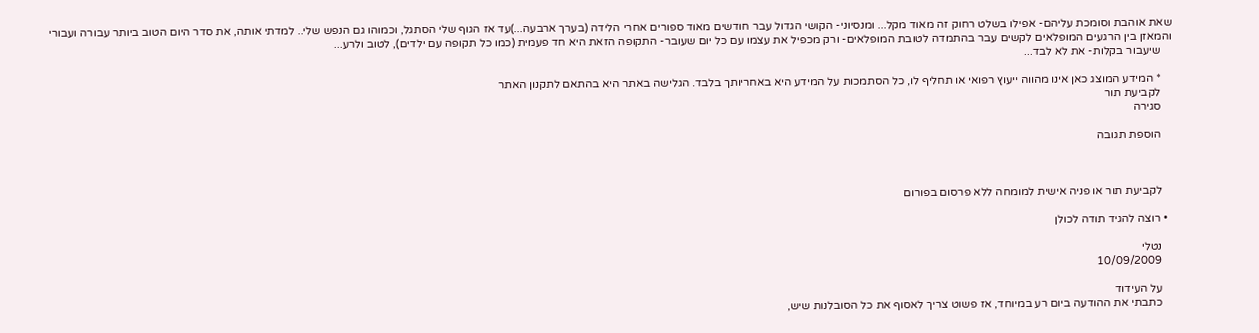שאת אוהבת וסומכת עליהם- אפילו בשלט רחוק זה מאוד מקל... ומנסיוני- הקושי הגדול עבר חודשים מאוד ספורים אחרי הלידה (בערך ארבעה...)עד אז הגוף שלי הסתגל, וכמוהו גם הנפש שלי.. למדתי אותה, את סדר היום הטוב ביותר עבורה ועבורי והמאזן בין הרגעים המופלאים לקשים עבר בהתמדה לטובת המופלאים- ורק מכפיל את עצמו עם כל יום שעובר- התקופה הזאת היא חד פעמית (כמו כל תקופה עם ילדים), לטוב ולרע...
    שיעבור בקלות- את לא לבד...

    * המידע המוצג כאן אינו מהווה ייעוץ רפואי או תחליף לו, כל הסתמכות על המידע היא באחריותך בלבד. הגלישה באתר היא בהתאם לתקנון האתר
    לקביעת תור
    סגירה

    הוספת תגובה



    לקביעת תור או פניה אישית למומחה ללא פרסום בפורום

  • רוצה להגיד תודה לכולן

    נטלי
    10/09/2009

    על העידוד
    כתבתי את ההודעה ביום רע במיוחד, אז פשוט צריך לאסוף את כל הסובלנות שיש,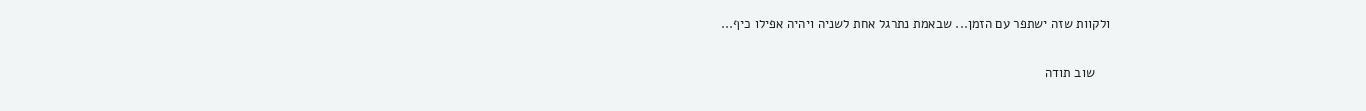ולקוות שזה ישתפר עם הזמן... שבאמת נתרגל אחת לשניה ויהיה אפילו כיף...

    שוב תודה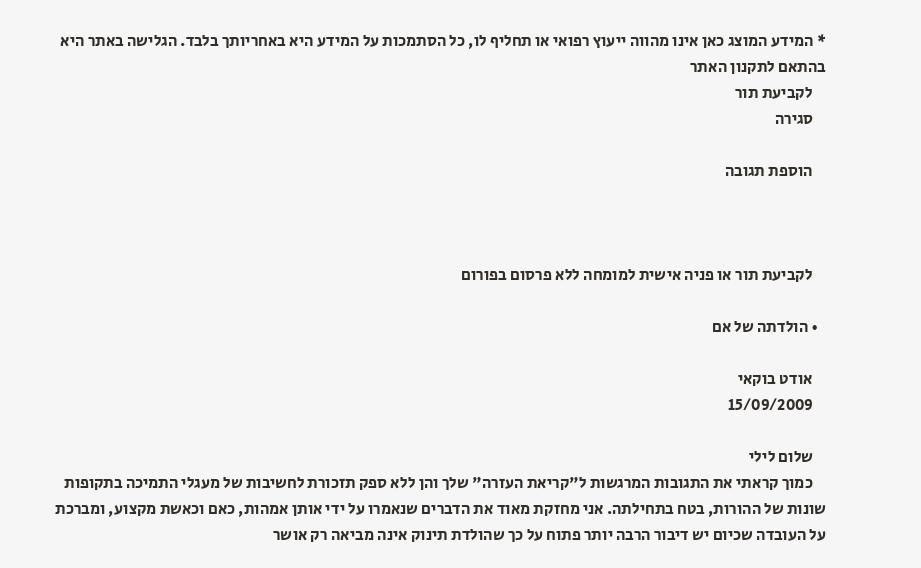* המידע המוצג כאן אינו מהווה ייעוץ רפואי או תחליף לו, כל הסתמכות על המידע היא באחריותך בלבד. הגלישה באתר היא בהתאם לתקנון האתר
    לקביעת תור
    סגירה

    הוספת תגובה



    לקביעת תור או פניה אישית למומחה ללא פרסום בפורום

  • הולדתה של אם

    אודט בוקאי
    15/09/2009

    שלום לילי
    כמוך קראתי את התגובות המרגשות ל"קריאת העזרה" שלך והן ללא ספק תזכורת לחשיבות של מעגלי התמיכה בתקופות שונות של ההורות, בטח בתחילתה. אני מחזקת מאוד את הדברים שנאמרו על ידי אותן אמהות, כאם וכאשת מקצוע, ומברכת על העובדה שכיום יש דיבור הרבה יותר פתוח על כך שהולדת תינוק אינה מביאה רק אושר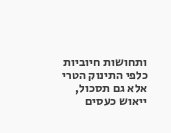ותחושות חיוביות כלפי התינוק הטרי אלא גם תסכול, ייאוש כעסים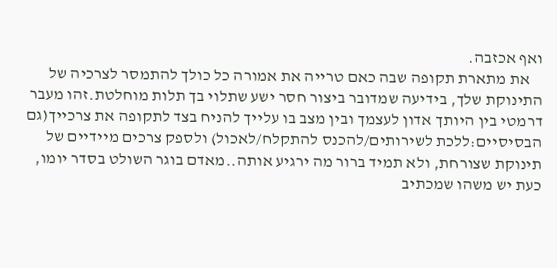ואף אכזבה.
    את מתארת תקופה שבה כאם טרייה את אמורה כל כולך להתמסר לצרכיה של התינוקת שלך, בידיעה שמדובר ביצור חסר ישע שתלוי בך תלות מוחלטת.זהו מעבר דרמטי בין היותך אדון לעצמך ובין מצב בו עלייך להניח בצד לתקופה את צרכייך(גם הבסיסיים:ללכת לשירותים/להכנס להתקלח/לאכול) ולספק צרכים מיידיים של תינוקת שצורחת, ולא תמיד ברור מה ירגיע אותה..מאדם בוגר השולט בסדר יומו, כעת יש משהו שמכתיב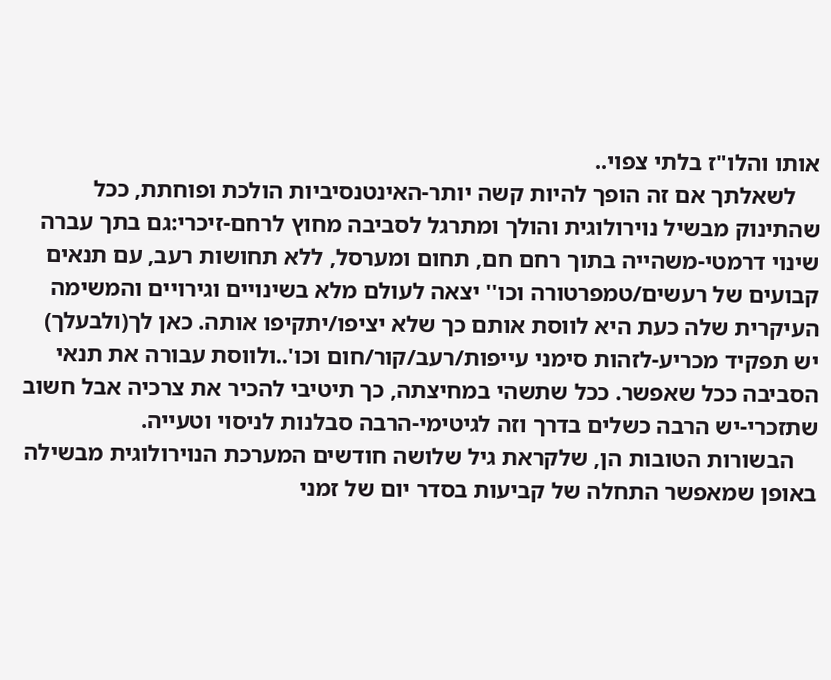אותו והלו"ז בלתי צפוי..
    לשאלתך אם זה הופך להיות קשה יותר-האינטנסיביות הולכת ופוחתת, ככל שהתינוק מבשיל נוירולוגית והולך ומתרגל לסביבה מחוץ לרחם-זיכרי:גם בתך עברה שינוי דרמטי-משהייה בתוך רחם חם, תחום ומערסל, ללא תחושות רעב, עם תנאים קבועים של רעשים/טמפרטורה וכו'' יצאה לעולם מלא בשינויים וגירויים והמשימה העיקרית שלה כעת היא לווסת אותם כך שלא יציפו/יתקיפו אותה. כאן לך(ולבעלך) יש תפקיד מכריע-לזהות סימני עייפות/רעב/קור/חום וכו'..ולווסת עבורה את תנאי הסביבה ככל שאפשר. ככל שתשהי במחיצתה, כך תיטיבי להכיר את צרכיה אבל חשוב שתזכרי-יש הרבה כשלים בדרך וזה לגיטימי-הרבה סבלנות לניסוי וטעייה.
    הבשורות הטובות הן, שלקראת גיל שלושה חודשים המערכת הנוירולוגית מבשילה באופן שמאפשר התחלה של קביעות בסדר יום של זמני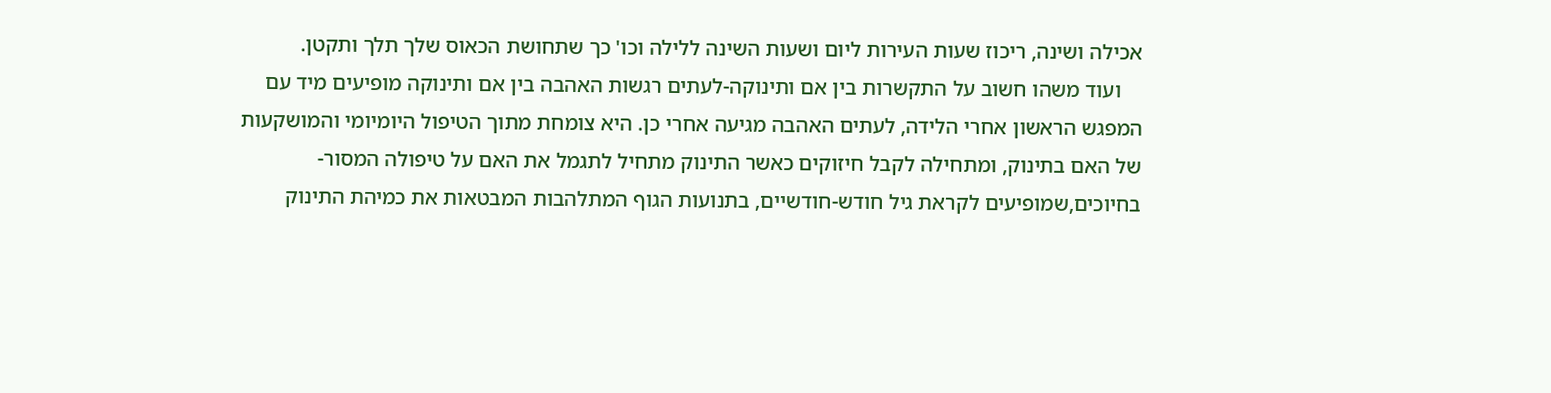אכילה ושינה, ריכוז שעות העירות ליום ושעות השינה ללילה וכו' כך שתחושת הכאוס שלך תלך ותקטן.
    ועוד משהו חשוב על התקשרות בין אם ותינוקה-לעתים רגשות האהבה בין אם ותינוקה מופיעים מיד עם המפגש הראשון אחרי הלידה, לעתים האהבה מגיעה אחרי כן. היא צומחת מתוך הטיפול היומיומי והמושקעות של האם בתינוק, ומתחילה לקבל חיזוקים כאשר התינוק מתחיל לתגמל את האם על טיפולה המסור-בחיוכים,שמופיעים לקראת גיל חודש-חודשיים, בתנועות הגוף המתלהבות המבטאות את כמיהת התינוק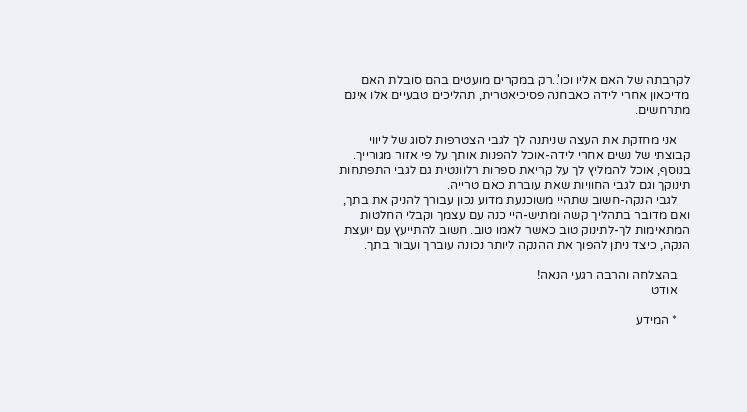לקרבתה של האם אליו וכו'..רק במקרים מועטים בהם סובלת האם מדיכאון אחרי לידה כאבחנה פסיכיאטרית, תהליכים טבעיים אלו אינם מתרחשים.

    אני מחזקת את העצה שניתנה לך לגבי הצטרפות לסוג של ליווי קבוצתי של נשים אחרי לידה-אוכל להפנות אותך על פי אזור מגורייך. בנוסף, אוכל להמליץ לך על קריאת ספרות רלוונטית גם לגבי התפתחות תינוקך וגם לגבי החוויות שאת עוברת כאם טרייה.
    לגבי הנקה-חשוב שתהיי משוכנעת מדוע נכון עבורך להניק את בתך, ואם מדובר בתהליך קשה ומתיש-היי כנה עם עצמך וקבלי החלטות המתאימות לך-לתינוק טוב כאשר לאמו טוב. חשוב להתייעץ עם יועצת הנקה, כיצד ניתן להפוך את ההנקה ליותר נכונה עוברך ועבור בתך.

    בהצלחה והרבה רגעי הנאה!
    אודט

    * המידע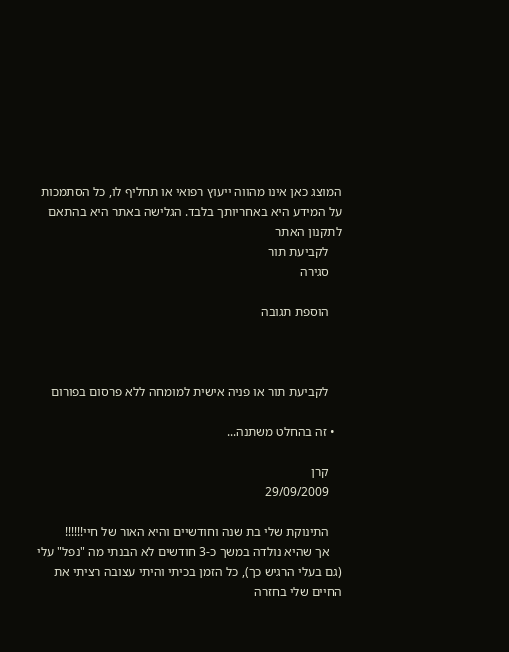המוצג כאן אינו מהווה ייעוץ רפואי או תחליף לו, כל הסתמכות על המידע היא באחריותך בלבד. הגלישה באתר היא בהתאם לתקנון האתר
    לקביעת תור
    סגירה

    הוספת תגובה



    לקביעת תור או פניה אישית למומחה ללא פרסום בפורום

  • זה בהחלט משתנה...

    קרן
    29/09/2009

    התינוקת שלי בת שנה וחודשיים והיא האור של חיי!!!!!!
    אך שהיא נולדה במשך כ-3 חודשים לא הבנתי מה "נפל" עלי (גם בעלי הרגיש כך), כל הזמן בכיתי והיתי עצובה רציתי את החיים שלי בחזרה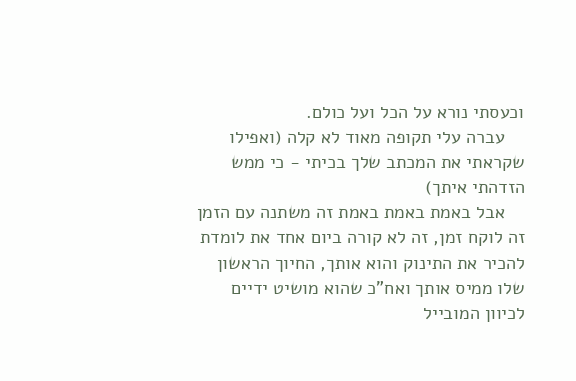וכעסתי נורא על הכל ועל כולם.
    עברה עלי תקופה מאוד לא קלה (ואפילו שקראתי את המכתב שלך בכיתי - כי ממש הזדהתי איתך)
    אבל באמת באמת באמת זה משתנה עם הזמן זה לוקח זמן, זה לא קורה ביום אחד את לומדת להכיר את התינוק והוא אותך, החיוך הראשון שלו ממיס אותך ואח"כ שהוא מושיט ידיים לכיוון המובייל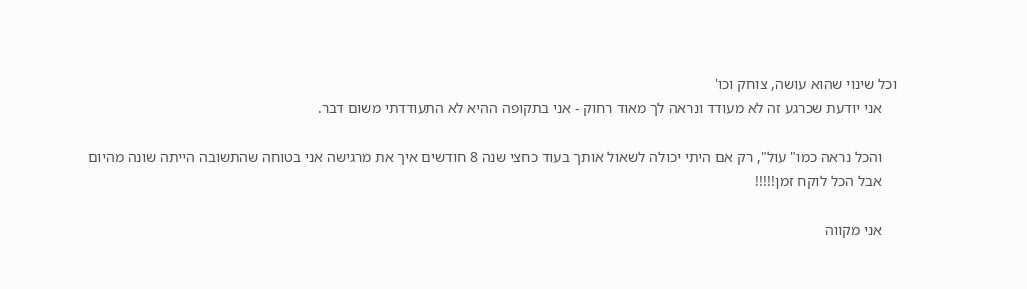וכל שינוי שהוא עושה, צוחק וכו'
    אני יודעת שכרגע זה לא מעודד ונראה לך מאוד רחוק - אני בתקופה ההיא לא התעודדתי משום דבר.

    והכל נראה כמו" עול", רק אם היתי יכולה לשאול אותך בעוד כחצי שנה 8 חודשים איך את מרגישה אני בטוחה שהתשובה הייתה שונה מהיום
    אבל הכל לוקח זמן!!!!!

    אני מקווה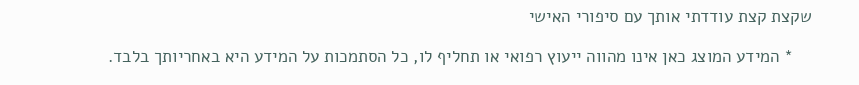שקצת קצת עודדתי אותך עם סיפורי האישי

    * המידע המוצג כאן אינו מהווה ייעוץ רפואי או תחליף לו, כל הסתמכות על המידע היא באחריותך בלבד.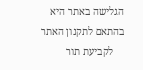הגלישה באתר היא בהתאם לתקנון האתר
    לקביעת תור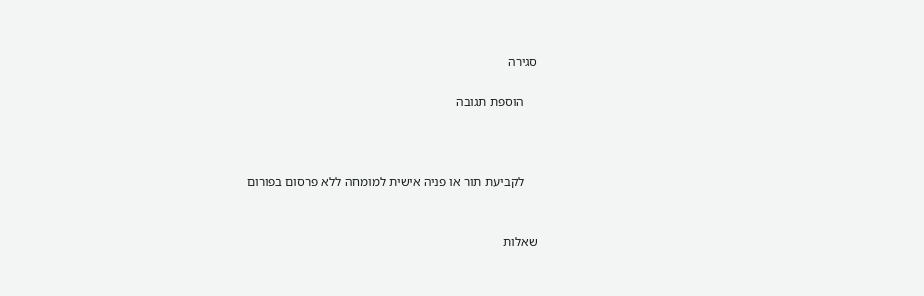סגירה

    הוספת תגובה



    לקביעת תור או פניה אישית למומחה ללא פרסום בפורום


שאלות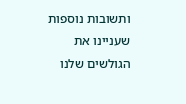ותשובות נוספות שעניינו את הגולשים שלנו